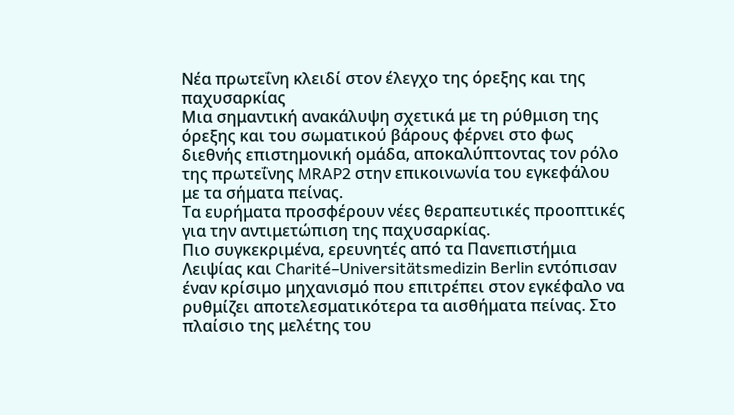Νέα πρωτεΐνη κλειδί στον έλεγχο της όρεξης και της παχυσαρκίας
Μια σημαντική ανακάλυψη σχετικά με τη ρύθμιση της όρεξης και του σωματικού βάρους φέρνει στο φως διεθνής επιστημονική ομάδα, αποκαλύπτοντας τον ρόλο της πρωτεΐνης MRAP2 στην επικοινωνία του εγκεφάλου με τα σήματα πείνας.
Τα ευρήματα προσφέρουν νέες θεραπευτικές προοπτικές για την αντιμετώπιση της παχυσαρκίας.
Πιο συγκεκριμένα, ερευνητές από τα Πανεπιστήμια Λειψίας και Charité–Universitätsmedizin Berlin εντόπισαν έναν κρίσιμο μηχανισμό που επιτρέπει στον εγκέφαλο να ρυθμίζει αποτελεσματικότερα τα αισθήματα πείνας. Στο πλαίσιο της μελέτης του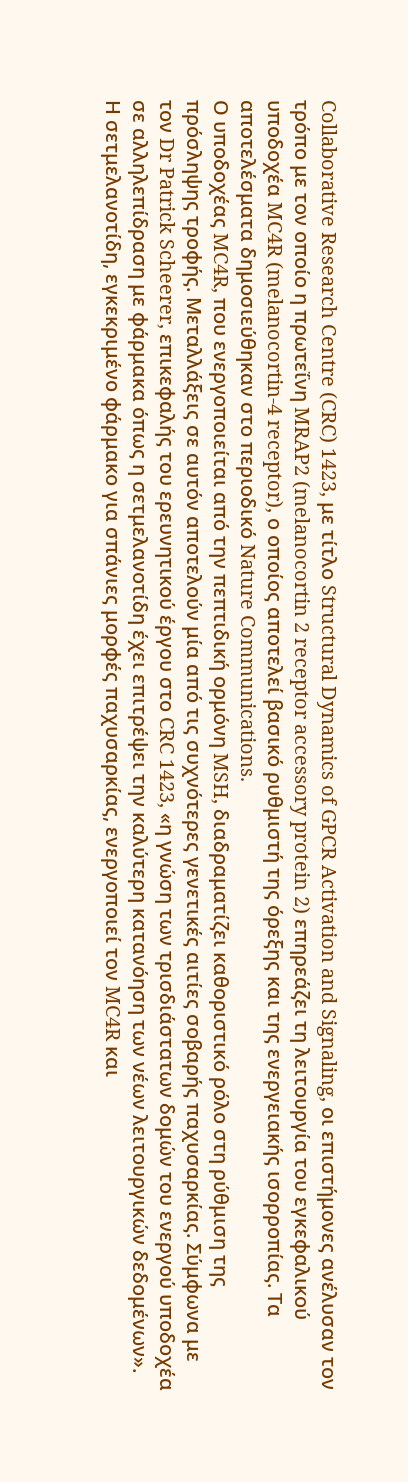Collaborative Research Centre (CRC) 1423, με τίτλο Structural Dynamics of GPCR Activation and Signaling, οι επιστήμονες ανέλυσαν τον τρόπο με τον οποίο η πρωτεΐνη MRAP2 (melanocortin 2 receptor accessory protein 2) επηρεάζει τη λειτουργία του εγκεφαλικού υποδοχέα MC4R (melanocortin-4 receptor), ο οποίος αποτελεί βασικό ρυθμιστή της όρεξης και της ενεργειακής ισορροπίας. Τα αποτελέσματα δημοσιεύθηκαν στο περιοδικό Nature Communications.
Ο υποδοχέας MC4R, που ενεργοποιείται από την πεπτιδική ορμόνη MSH, διαδραματίζει καθοριστικό ρόλο στη ρύθμιση της πρόσληψης τροφής. Μεταλλάξεις σε αυτόν αποτελούν μία από τις συχνότερες γενετικές αιτίες σοβαρής παχυσαρκίας. Σύμφωνα με τον Dr Patrick Scheerer, επικεφαλής του ερευνητικού έργου στο CRC 1423, «η γνώση των τρισδιάστατων δομών του ενεργού υποδοχέα σε αλληλεπίδραση με φάρμακα όπως η σετμελανοτίδη έχει επιτρέψει την καλύτερη κατανόηση των νέων λειτουργικών δεδομένων». Η σετμελανοτίδη, εγκεκριμένο φάρμακο για σπάνιες μορφές παχυσαρκίας, ενεργοποιεί τον MC4R και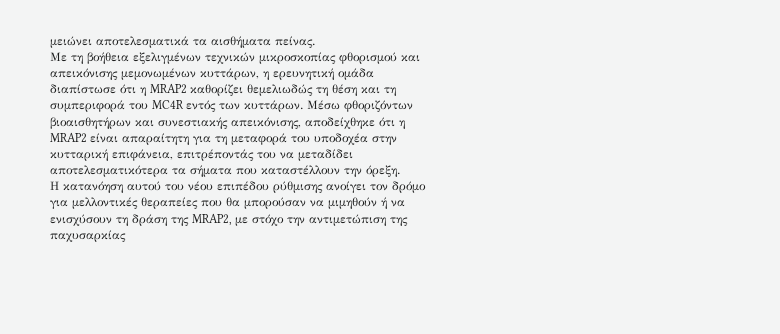μειώνει αποτελεσματικά τα αισθήματα πείνας.
Με τη βοήθεια εξελιγμένων τεχνικών μικροσκοπίας φθορισμού και απεικόνισης μεμονωμένων κυττάρων, η ερευνητική ομάδα διαπίστωσε ότι η MRAP2 καθορίζει θεμελιωδώς τη θέση και τη συμπεριφορά του MC4R εντός των κυττάρων. Μέσω φθοριζόντων βιοαισθητήρων και συνεστιακής απεικόνισης, αποδείχθηκε ότι η MRAP2 είναι απαραίτητη για τη μεταφορά του υποδοχέα στην κυτταρική επιφάνεια, επιτρέποντάς του να μεταδίδει αποτελεσματικότερα τα σήματα που καταστέλλουν την όρεξη.
Η κατανόηση αυτού του νέου επιπέδου ρύθμισης ανοίγει τον δρόμο για μελλοντικές θεραπείες που θα μπορούσαν να μιμηθούν ή να ενισχύσουν τη δράση της MRAP2, με στόχο την αντιμετώπιση της παχυσαρκίας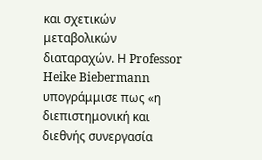και σχετικών μεταβολικών διαταραχών. Η Professor Heike Biebermann υπογράμμισε πως «η διεπιστημονική και διεθνής συνεργασία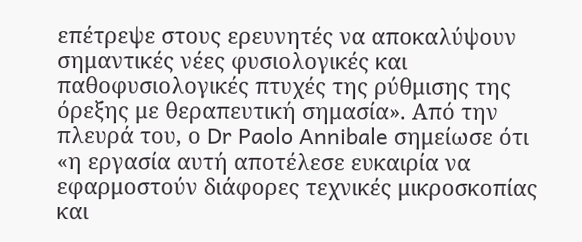επέτρεψε στους ερευνητές να αποκαλύψουν σημαντικές νέες φυσιολογικές και παθοφυσιολογικές πτυχές της ρύθμισης της όρεξης με θεραπευτική σημασία». Από την πλευρά του, ο Dr Paolo Annibale σημείωσε ότι «η εργασία αυτή αποτέλεσε ευκαιρία να εφαρμοστούν διάφορες τεχνικές μικροσκοπίας και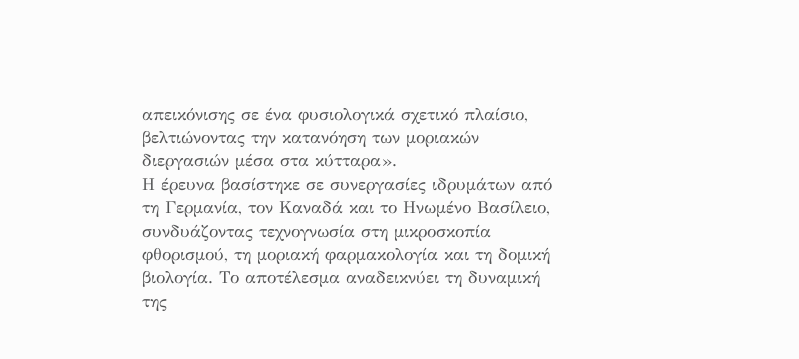απεικόνισης σε ένα φυσιολογικά σχετικό πλαίσιο, βελτιώνοντας την κατανόηση των μοριακών διεργασιών μέσα στα κύτταρα».
Η έρευνα βασίστηκε σε συνεργασίες ιδρυμάτων από τη Γερμανία, τον Καναδά και το Ηνωμένο Βασίλειο, συνδυάζοντας τεχνογνωσία στη μικροσκοπία φθορισμού, τη μοριακή φαρμακολογία και τη δομική βιολογία. Το αποτέλεσμα αναδεικνύει τη δυναμική της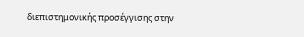διεπιστημονικής προσέγγισης στην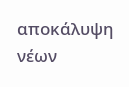αποκάλυψη νέων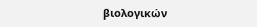βιολογικών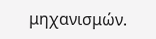μηχανισμών.